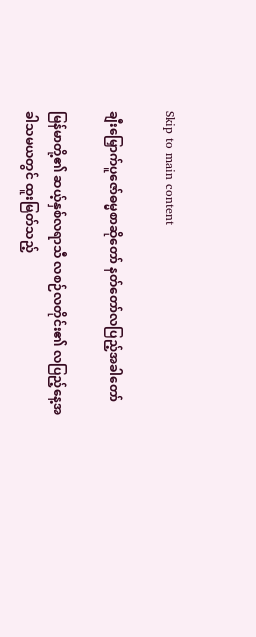Skip to main content

ချီးမြှောက်ပူဇော်ဓမ္မစာဆိုတော် နတ်တော်လပြည့်အခါတော်

မြန်မာတို့၏ ဆယ့်နှစ်လရာသီ လစဉ်လတိုင်း၏ လပြည့်နေ့အခါသမယတွင် ထူးမြတ်သည့်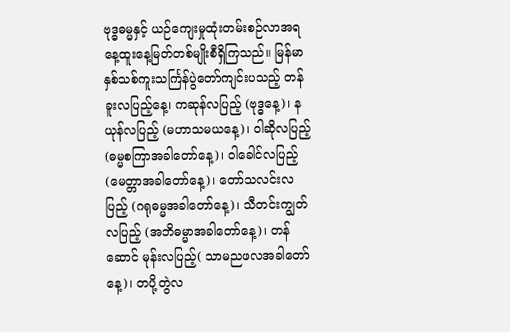ဗုဒ္ဓဓမ္မနှင့် ယဉ်ကျေးမှုထုံးတမ်းစဉ်လာအရ နေ့ထူးနေ့မြတ်တစ်မျိုးစီရှိကြသည်။ မြန်မာနှစ်သစ်ကူးသင်္ကြန်ပွဲတော်ကျင်းပသည့် တန်ခူးလပြည့်နေ့၊ ကဆုန်လပြည့် (ဗုဒ္ဓနေ့)၊ နယုန်လပြည့် (မဟာသမယနေ့)၊ ဝါဆိုလပြည့် (ဓမ္မစကြာအခါတော်နေ့)၊ ဝါခေါင်လပြည့် (မေတ္တာအခါတော်နေ့)၊ တော်သလင်းလပြည့် (ဂရုဓမ္မအခါတော်နေ့)၊ သီတင်းကျွတ်လပြည့် (အဘိဓမ္မာအခါတော်နေ့)၊ တန်ဆောင် မုန်းလပြည့်( သာမညဖလအခါတော်နေ့)၊ တပို့တွဲလ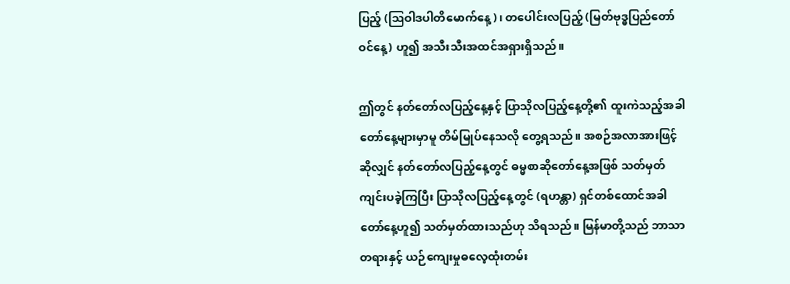ပြည့် (ဩဝါဒပါတိမောက်နေ့)၊ တပေါင်းလပြည့် (မြတ်ဗုဒ္ဓပြည်တော်ဝင်နေ့) ဟူ၍ အသီးသီးအထင်အရှားရှိသည်။

ဤတွင် နတ်တော်လပြည့်နေ့နှင့် ပြာသိုလပြည့်နေ့တို့၏ ထူးကဲသည့်အခါတော်နေ့များမှာမူ တိမ်မြုပ်နေသလို တွေ့ရသည်။ အစဉ်အလာအားဖြင့်ဆိုလျှင် နတ်တော်လပြည့်နေ့တွင် ဓမ္မစာဆိုတော်နေ့အဖြစ် သတ်မှတ်ကျင်းပခဲ့ကြပြီး ပြာသိုလပြည့်နေ့တွင် (ရဟန္တာ) ရှင်တစ်ထောင်အခါတော်နေ့ဟူ၍ သတ်မှတ်ထားသည်ဟု သိရသည်။ မြန်မာတို့သည် ဘာသာတရားနှင့် ယဉ်ကျေးမှုဓလေ့ထုံးတမ်း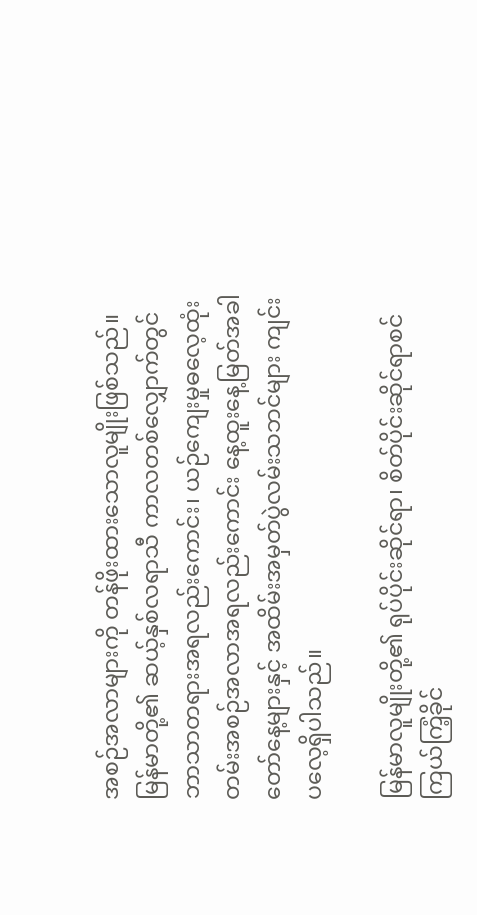အစဉ်အလာများကို တန်ဖိုးထားသောလူမျိုးဖြစ်သည်။ မြန်မာတို့၏ ဆယ့်နှစ်လရာသီ ကာလတစ်လျှောက်တွင် ဘာသာတရားအရလည်းကောင်း၊ ယဉ်ကျေးမှုဓလေ့ထုံးတမ်းအစဉ်အလာအရလည်းကောင်း နေ့ထူးနေ့မြတ်အခါတော်နေ့များနှင့် အထိမ်းအမှတ်ပွဲလမ်းသဘင်များ ကျင်းပလေ့ရှိပါသည်။

မြန်မာလူမျိုးတို့၏ ရုပ်ပိုင်းဆိုင်ရာ၊ စိတ်ပိုင်းဆိုင်ရာစင်ကြယ်ကြံ့ခိုင်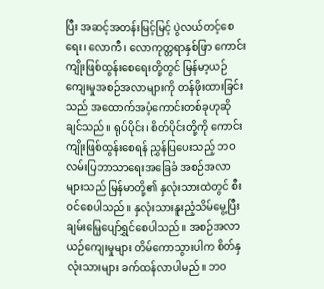ပြီး အဆင့်အတန်းမြင့်မြင့် ပွဲလယ်တင့်စေရေး၊ လောကီ၊ လောကုတ္တရာနှစ်ဖြာ ကောင်းကျိုးဖြစ်ထွန်းစေရေးတို့တွင် မြန်မာ့ယဉ်ကျေးမှုအစဉ်အလာများကို တန်ဖိုးထားခြင်းသည် အထောက်အပံ့ကောင်းတစ်ခုဟုဆိုချင်သည်။ ရုပ်ပိုင်း၊ စိတ်ပိုင်းတို့ကို ကောင်းကျိုးဖြစ်ထွန်းစေရန် ညွှန်ပြပေးသည့် ဘဝလမ်းပြဘာသာရေးအခြေခံ အစဉ်အလာများသည် မြန်မာတို့၏ နှလုံးသားထဲတွင် စီးဝင်စေပါသည်။ နှလုံးသားနူးညံ့သိမ်မွေ့ပြီး ချမ်းမြေ့ပျော်ရွှင်စေပါသည်။ အစဉ်အလာယဉ်ကျေးမှုများ တိမ်ကောသွားပါက စိတ်နှလုံးသားများ ခက်ထန်လာပါမည်။ ဘဝ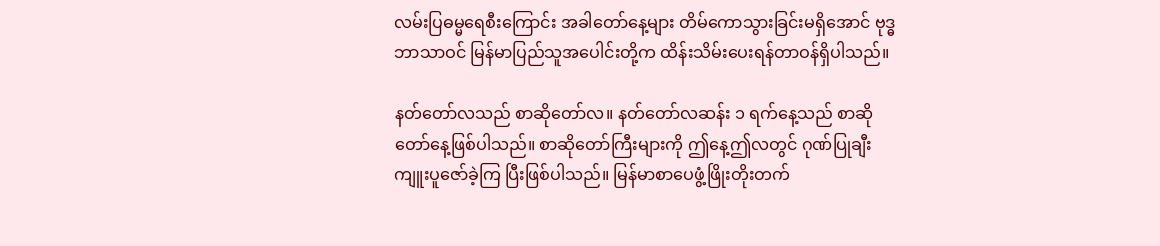လမ်းပြဓမ္မရေစီးကြောင်း အခါတော်နေ့များ တိမ်ကောသွားခြင်းမရှိအောင် ဗုဒ္ဓဘာသာဝင် မြန်မာပြည်သူအပေါင်းတို့က ထိန်းသိမ်းပေးရန်တာဝန်ရှိပါသည်။

နတ်တော်လသည် စာဆိုတော်လ။ နတ်တော်လဆန်း ၁ ရက်နေ့သည် စာဆိုတော်နေ့ဖြစ်ပါသည်။ စာဆိုတော်ကြီးများကို ဤနေ့ဤလတွင် ဂုဏ်ပြုချီးကျူးပူဇော်ခဲ့ကြ ပြီးဖြစ်ပါသည်။ မြန်မာစာပေဖွံ့ဖြိုးတိုးတက်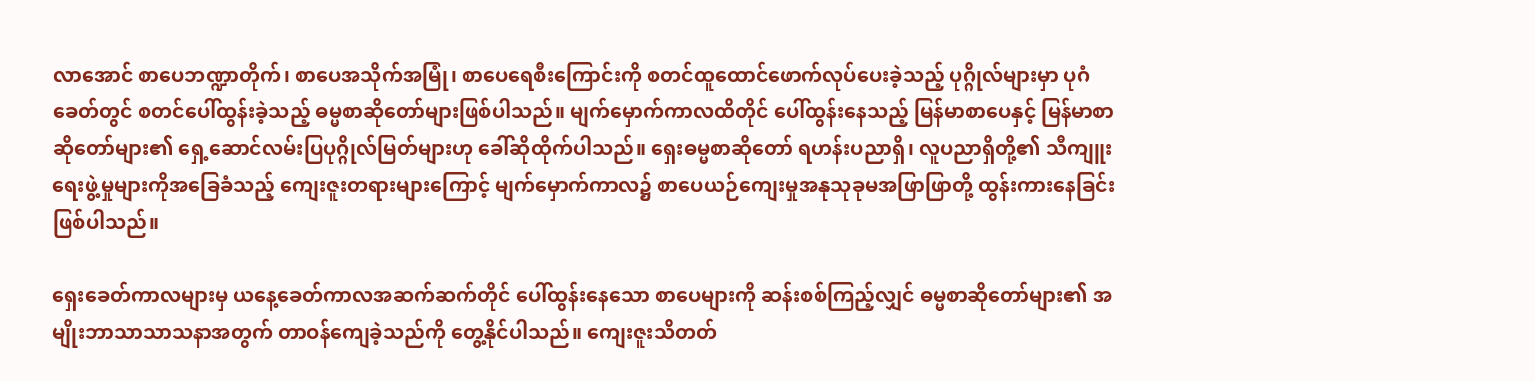လာအောင် စာပေဘဏ္ဍာတိုက်၊ စာပေအသိုက်အမြုံ၊ စာပေရေစီးကြောင်းကို စတင်ထူထောင်ဖောက်လုပ်ပေးခဲ့သည့် ပုဂ္ဂိုလ်များမှာ ပုဂံခေတ်တွင် စတင်ပေါ်ထွန်းခဲ့သည့် ဓမ္မစာဆိုတော်များဖြစ်ပါသည်။ မျက်မှောက်ကာလထိတိုင် ပေါ်ထွန်းနေသည့် မြန်မာစာပေနှင့် မြန်မာစာဆိုတော်များ၏ ရှေ့ဆောင်လမ်းပြပုဂ္ဂိုလ်မြတ်များဟု ခေါ်ဆိုထိုက်ပါသည်။ ရှေးဓမ္မစာဆိုတော် ရဟန်းပညာရှိ၊ လူပညာရှိတို့၏ သီကျူးရေးဖွဲ့မှုများကိုအခြေခံသည့် ကျေးဇူးတရားများကြောင့် မျက်မှောက်ကာလ၌ စာပေယဉ်ကျေးမှုအနုသုခုမအဖြာဖြာတို့ ထွန်းကားနေခြင်းဖြစ်ပါသည်။

ရှေးခေတ်ကာလများမှ ယနေ့ခေတ်ကာလအဆက်ဆက်တိုင် ပေါ်ထွန်းနေသော စာပေများကို ဆန်းစစ်ကြည့်လျှင် ဓမ္မစာဆိုတော်များ၏ အမျိုးဘာသာသာသနာအတွက် တာဝန်ကျေခဲ့သည်ကို တွေ့နိုင်ပါသည်။ ကျေးဇူးသိတတ်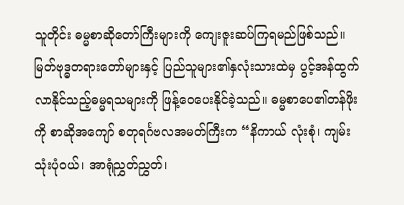သူတိုင်း ဓမ္မစာဆိုတော်ကြီးများကို ကျေးဇူးဆပ်ကြရမည်ဖြစ်သည်။ မြတ်ဗုဒ္ဓတရားတော်များနှင့် ပြည်သူများ၏နှလုံးသားထဲမှ ပွင့်အန်ထွက်လာနိုင်သည့်ဓမ္မရသများကို ဖြန့်ဝေပေးနိုင်ခဲ့သည်။ ဓမ္မစာပေ၏တန်ဖိုးကို စာဆိုအကျော် စတုရင်္ဂဗလအမတ်ကြီးက “နိကာယ် လုံးစုံ၊ ကျမ်းသုံးပုံဝယ်၊ အာရုံညွှတ်ညွှတ်၊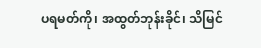ပရမတ်ကို၊ အထွတ်ဘုန်းခိုင်၊ သိမြင်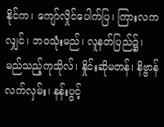နိုင်က၊ ကျော်လှိုင်ပေါက်ပြ၊ ကြားလကလျှင်၊ ဘဝသုံးမည်၊ လူနတ်ပြည်၌၊ မည်သည့်ကုသိုလ်၊ နှိုင်းဆိုမတန်၊ နိဗ္ဗာန်လက်လှမ်း၊ နန်းပွင့်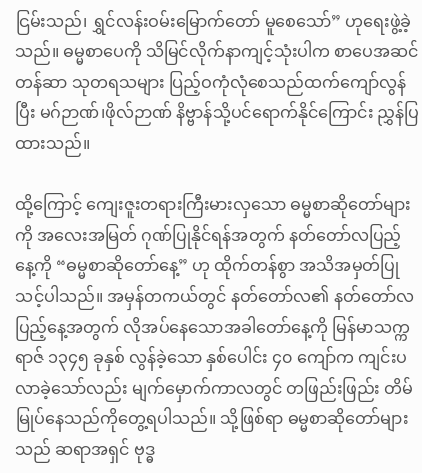ငြမ်းသည်၊ ရွှင်လန်းဝမ်းမြောက်တော် မူစေသော်” ဟုရေးဖွဲ့ခဲ့သည်။ ဓမ္မစာပေကို သိမြင်လိုက်နာကျင့်သုံးပါက စာပေအဆင်တန်ဆာ သုတရသများ ပြည့်ဝကုံလုံစေသည်ထက်ကျော်လွန်ပြီး မဂ်ဉာဏ်၊ဖိုလ်ဉာဏ် နိဗ္ဗာန်သို့ပင်ရောက်နိုင်ကြောင်း ညွှန်ပြထားသည်။

ထို့ကြောင့် ကျေးဇူးတရားကြီးမားလှသော ဓမ္မစာဆိုတော်များကို အလေးအမြတ် ဂုဏ်ပြုနိုင်ရန်အတွက် နတ်တော်လပြည့်နေ့ကို “ဓမ္မစာဆိုတော်နေ့” ဟု ထိုက်တန်စွာ အသိအမှတ်ပြုသင့်ပါသည်။ အမှန်တကယ်တွင် နတ်တော်လ၏ နတ်တော်လပြည့်နေ့အတွက် လိုအပ်နေသောအခါတော်နေ့ကို မြန်မာသက္ကရာဇ် ၁၃၄၅ ခုနှစ် လွန်ခဲ့သော နှစ်ပေါင်း ၄၀ ကျော်က ကျင်းပလာခဲ့သော်လည်း မျက်မှောက်ကာလတွင် တဖြည်းဖြည်း တိမ်မြုပ်နေသည်ကိုတွေ့ရပါသည်။ သို့ဖြစ်ရာ ဓမ္မစာဆိုတော်များသည် ဆရာအရှင် ဗုဒ္ဓ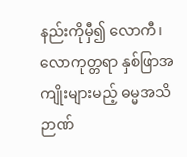နည်းကိုမှီ၍ လောကီ၊ လောကုတ္တရာ နှစ်ဖြာအကျိုးများမည့် ဓမ္မအသိဉာဏ်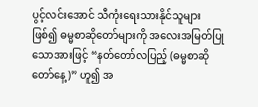ပွင့်လင်းအောင် သီကုံးရေးသားနိုင်သူများဖြစ်၍ ဓမ္မစာဆိုတော်များကို အလေးအမြတ်ပြုသောအားဖြင့် “နတ်တော်လပြည့် (ဓမ္မစာဆိုတော်နေ့)” ဟူ၍ အ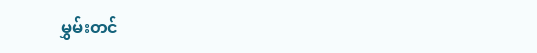မွှမ်းတင်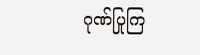ဂုဏ်ပြုကြ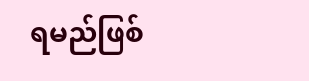ရမည်ဖြစ်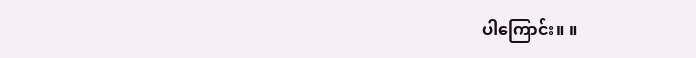ပါကြောင်း။ ။